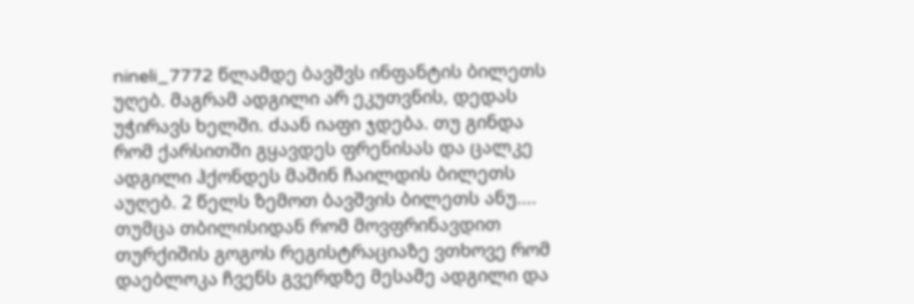nineli_7772 წლამდე ბავშვს ინფანტის ბილეთს უღებ. მაგრამ ადგილი არ ეკუთვნის, დედას უჭირავს ხელში. ძაან იაფი ჯდება. თუ გინდა რომ ქარსითში გყავდეს ფრენისას და ცალკე ადგილი ჰქონდეს მაშინ ჩაილდის ბილეთს აუღებ. 2 წელს ზემოთ ბავშვის ბილეთს ანუ.... თუმცა თბილისიდან რომ მოვფრინავდით თურქიშის გოგოს რეგისტრაციაზე ვთხოვე რომ დაებლოკა ჩვენს გვერდზე მესამე ადგილი და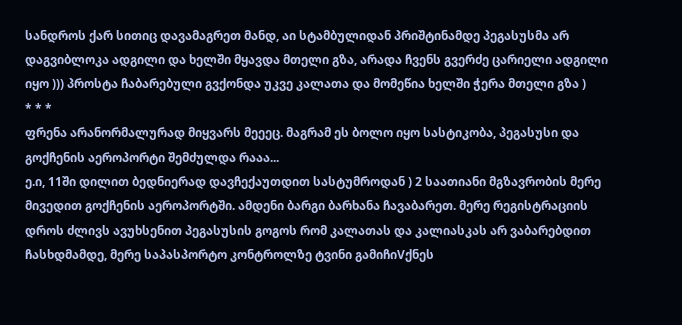სანდროს ქარ სითიც დავამაგრეთ მანდ, აი სტამბულიდან პრიშტინამდე პეგასუსმა არ დაგვიბლოკა ადგილი და ხელში მყავდა მთელი გზა, არადა ჩვენს გვერძე ცარიელი ადგილი იყო ))) პროსტა ჩაბარებული გვქონდა უკვე კალათა და მომეწია ხელში ჭერა მთელი გზა )
* * *
ფრენა არანორმალურად მიყვარს მეეეც. მაგრამ ეს ბოლო იყო სასტიკობა, პეგასუსი და გოქჩენის აეროპორტი შემძულდა რააა...
ე.ი, 11ში დილით ბედნიერად დავჩექაუთდით სასტუმროდან ) 2 საათიანი მგზავრობის მერე მივედით გოქჩენის აეროპორტში. ამდენი ბარგი ბარხანა ჩავაბარეთ. მერე რეგისტრაციის დროს ძლივს ავუხსენით პეგასუსის გოგოს რომ კალათას და კალიასკას არ ვაბარებდით ჩასხდმამდე, მერე საპასპორტო კონტროლზე ტვინი გამიჩიVქნეს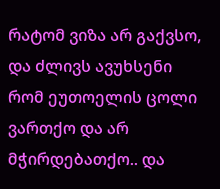რატომ ვიზა არ გაქვსო, და ძლივს ავუხსენი რომ ეუთოელის ცოლი ვართქო და არ მჭირდებათქო.. და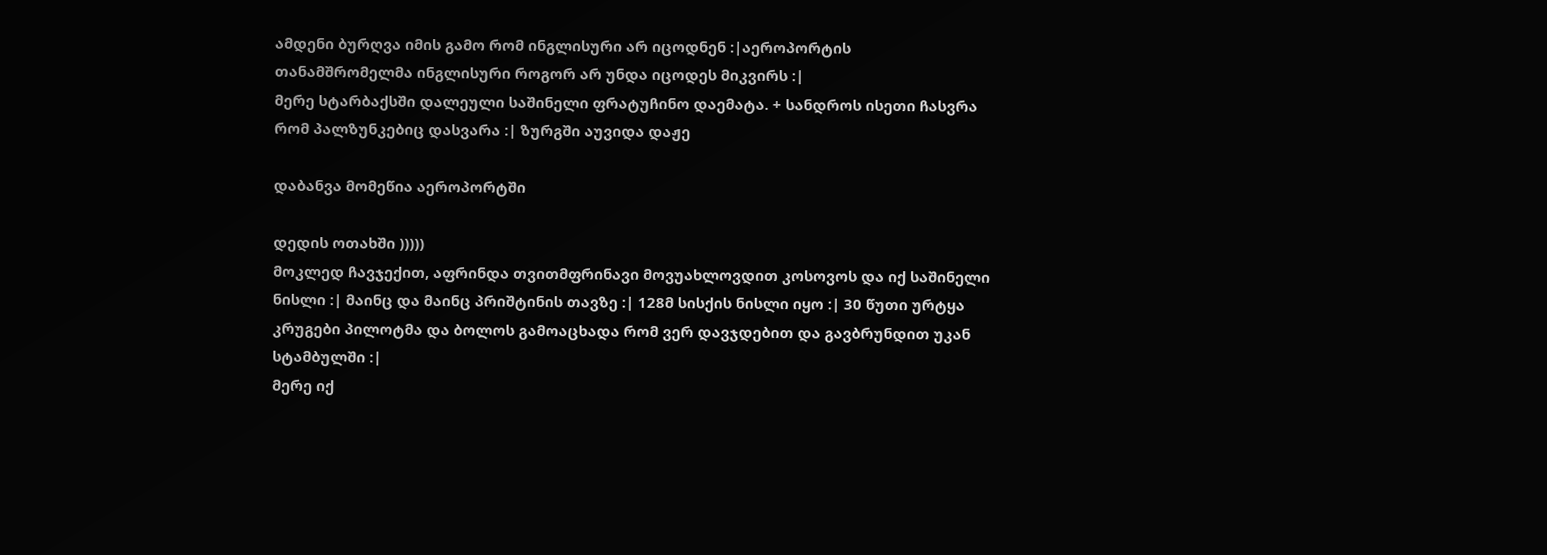ამდენი ბურღვა იმის გამო რომ ინგლისური არ იცოდნენ :|აეროპორტის თანამშრომელმა ინგლისური როგორ არ უნდა იცოდეს მიკვირს :|
მერე სტარბაქსში დალეული საშინელი ფრატუჩინო დაემატა. + სანდროს ისეთი ჩასვრა რომ პალზუნკებიც დასვარა :| ზურგში აუვიდა დაჟე

დაბანვა მომეწია აეროპორტში

დედის ოთახში )))))
მოკლედ ჩავჯექით, აფრინდა თვითმფრინავი მოვუახლოვდით კოსოვოს და იქ საშინელი ნისლი :| მაინც და მაინც პრიშტინის თავზე :| 128მ სისქის ნისლი იყო :| 30 წუთი ურტყა კრუგები პილოტმა და ბოლოს გამოაცხადა რომ ვერ დავჯდებით და გავბრუნდით უკან სტამბულში :|
მერე იქ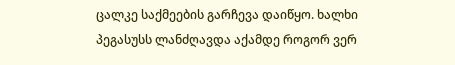ცალკე საქმეების გარჩევა დაიწყო. ხალხი პეგასუსს ლანძღავდა აქამდე როგორ ვერ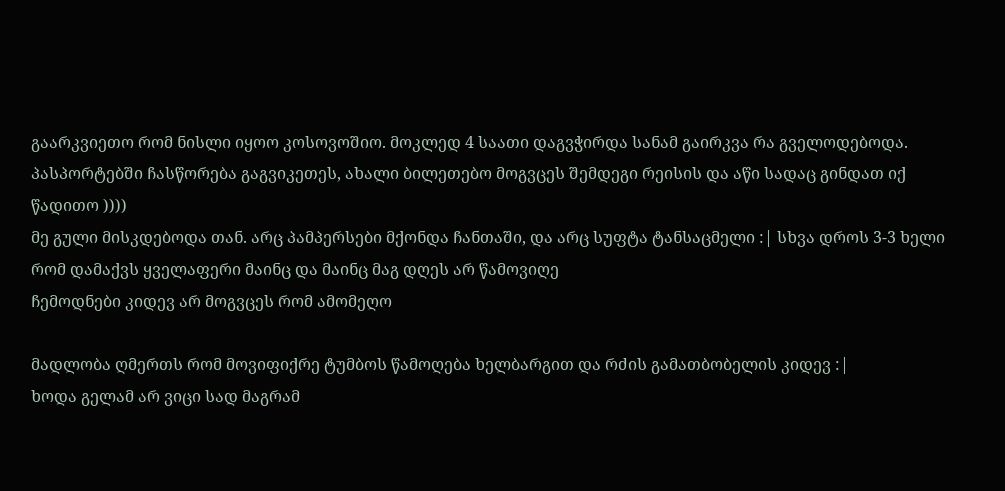გაარკვიეთო რომ ნისლი იყოო კოსოვოშიო. მოკლედ 4 საათი დაგვჭირდა სანამ გაირკვა რა გველოდებოდა. პასპორტებში ჩასწორება გაგვიკეთეს, ახალი ბილეთებო მოგვცეს შემდეგი რეისის და აწი სადაც გინდათ იქ წადითო ))))
მე გული მისკდებოდა თან. არც პამპერსები მქონდა ჩანთაში, და არც სუფტა ტანსაცმელი :| სხვა დროს 3-3 ხელი რომ დამაქვს ყველაფერი მაინც და მაინც მაგ დღეს არ წამოვიღე
ჩემოდნები კიდევ არ მოგვცეს რომ ამომეღო

მადლობა ღმერთს რომ მოვიფიქრე ტუმბოს წამოღება ხელბარგით და რძის გამათბობელის კიდევ :|
ხოდა გელამ არ ვიცი სად მაგრამ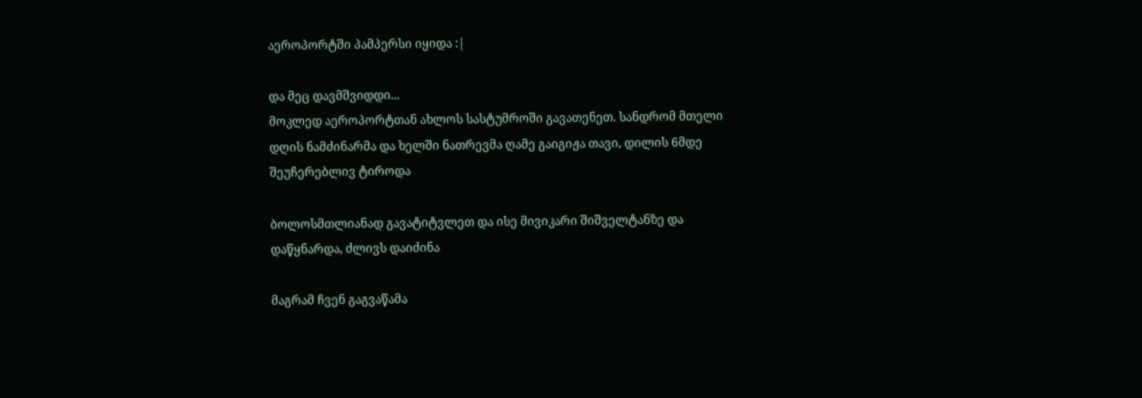აეროპორტში პამპერსი იყიდა :|

და მეც დავმშვიდდი...
მოკლედ აეროპორტთან ახლოს სასტუმროში გავათენეთ. სანდრომ მთელი დღის ნამძინარმა და ხელში ნათრევმა ღამე გაიგიჟა თავი, დილის 6მდე შეუჩერებლივ ტიროდა

ბოლოსმთლიანად გავატიტვლეთ და ისე მივიკარი შიშველტანზე და დაწყნარდა, ძლივს დაიძინა

მაგრამ ჩვენ გაგვაწამა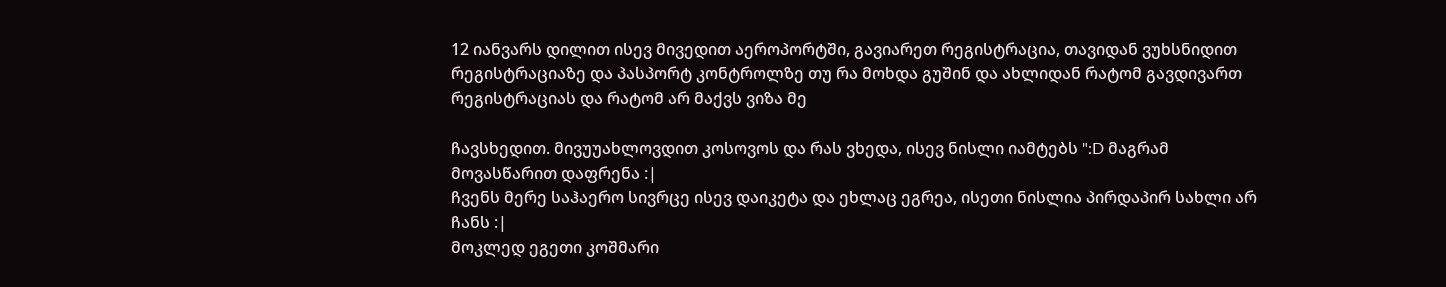12 იანვარს დილით ისევ მივედით აეროპორტში, გავიარეთ რეგისტრაცია, თავიდან ვუხსნიდით რეგისტრაციაზე და პასპორტ კონტროლზე თუ რა მოხდა გუშინ და ახლიდან რატომ გავდივართ რეგისტრაციას და რატომ არ მაქვს ვიზა მე

ჩავსხედით. მივუუახლოვდით კოსოვოს და რას ვხედა, ისევ ნისლი იამტებს ":D მაგრამ მოვასწარით დაფრენა :|
ჩვენს მერე საჰაერო სივრცე ისევ დაიკეტა და ეხლაც ეგრეა, ისეთი ნისლია პირდაპირ სახლი არ ჩანს :|
მოკლედ ეგეთი კოშმარი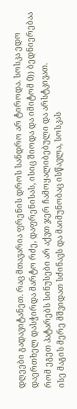დღეები გადავიტანეთ. რაც მთავარია ფრენის დროს სანდრო არ ტიროდა. სოსკა ედო დაერთხელ დასჭირდა მარტო რძე, დაფრენისას, ისიც შიოდა და იმიტომ 0)) ბედნიერებაა რომ ეგეთ პატარებს სინუსები არ აქვთ ჯერ ჩამოყალიბებული და არსტკივათ.
ისე მაგის მერე მშვიდათ სძინავს და მაიმუნობაც ისწავლა, სოსკას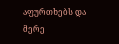აფურთხებს და მერე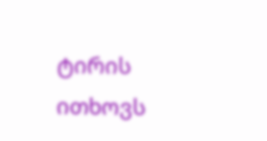ტირის ითხოვს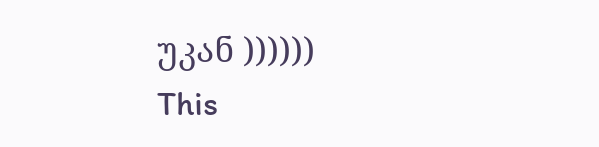უკან ))))))
This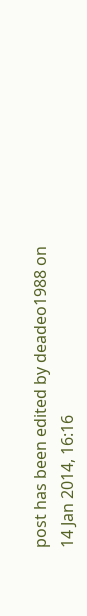post has been edited by deadeo1988 on 14 Jan 2014, 16:16